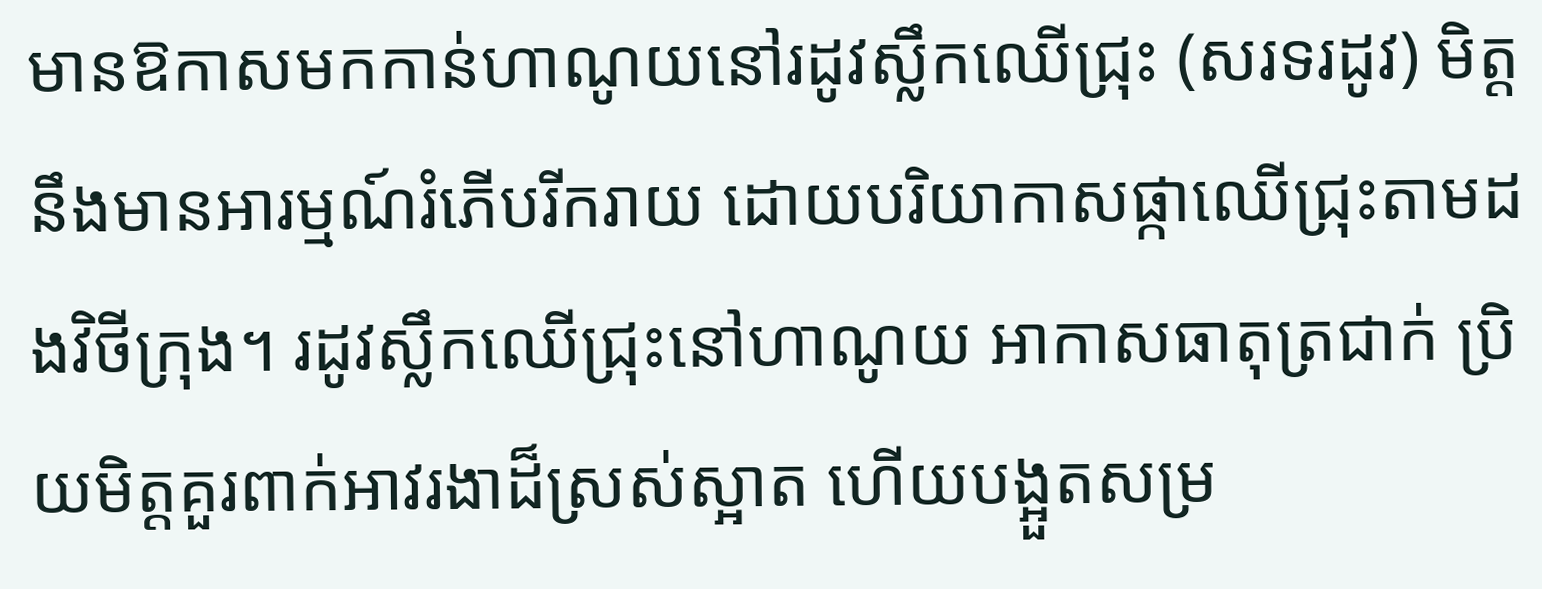មានឱកាសមកកាន់ហាណូយនៅរដូវស្លឹកឈើជ្រុះ (សរទរដូវ) មិត្តនឹងមានអារម្មណ៍រំភើបរីករាយ ដោយបរិយាកាសផ្កាឈើជ្រុះតាមដងវិថីក្រុង។ រដូវស្លឹកឈើជ្រុះនៅហាណូយ អាកាសធាតុត្រជាក់ ប្រិយមិត្តគួរពាក់អាវរងាដ៏ស្រស់ស្អាត ហើយបង្អួតសម្រ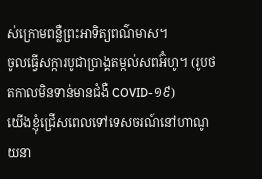ស់ក្រោមពន្លឺព្រះអាទិត្យពណ៌មាស។
ចូលធ្វើសក្ការបូជាប្រាង្គតម្កល់សពអ៊ំហូ។ (រូបថតកាលមិនទាន់មានជំងឺ COVID-១៩)
យើងខ្ញុំជ្រើសពេលទៅទេសចរណ៍នៅហាណូយនា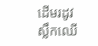ដើមរដូវស្លឹកឈើ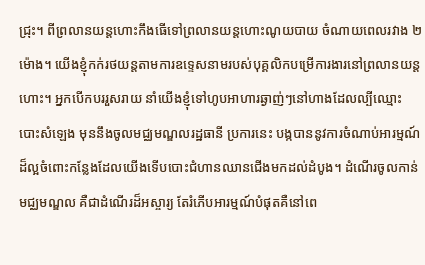ជ្រុះ។ ពីព្រលានយន្តហោះកឹងធើទៅព្រលានយន្តហោះណូយបាយ ចំណាយពេលរវាង ២ ម៉ោង។ យើងខ្ញុំកក់រថយន្តតាមការឧទ្ទេសនាមរបស់បុគ្គលិកបម្រើការងារនៅព្រលានយន្តហោះ។ អ្នកបើកបររួសរាយ នាំយើងខ្ញុំទៅហូបអាហារឆ្ងាញ់ៗនៅហាងដែលល្បីឈ្មោះបោះសំឡេង មុននឹងចូលមជ្ឈមណ្ឌលរដ្ឋធានី ប្រការនេះ បង្កបាននូវការចំណាប់អារម្មណ៍ដ៏ល្អចំពោះកន្លែងដែលយើងទើបបោះជំហានឈានជើងមកដល់ដំបូង។ ដំណើរចូលកាន់មជ្ឈមណ្ឌល គឺជាដំណើរដ៏អស្ចារ្យ តែរំភើបអារម្មណ៍បំផុតគឺនៅពេ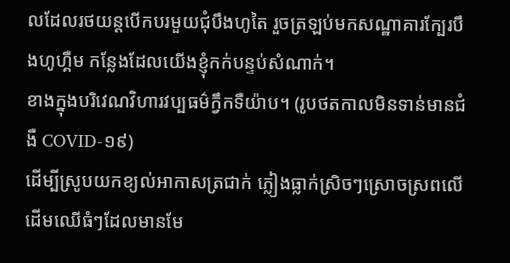លដែលរថយន្តបើកបរមួយជុំបឹងហូតៃ រួចត្រឡប់មកសណ្ឋាគារក្បែរបឹងហូហ្គឺម កន្លែងដែលយើងខ្ញុំកក់បន្ទប់សំណាក់។
ខាងក្នុងបរិវេណវិហារវប្បធម៌ក្វឹកទឺយ៉ាប។ (រូបថតកាលមិនទាន់មានជំងឺ COVID-១៩)
ដើម្បីស្រូបយកខ្យល់អាកាសត្រជាក់ ភ្លៀងធ្លាក់ស្រិចៗស្រោចស្រពលើដើមឈើធំៗដែលមានមែ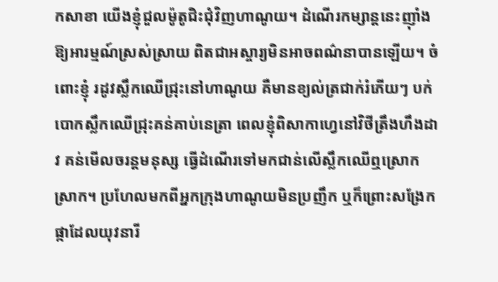កសាខា យើងខ្ញុំជួលម៉ូតូជិះជុំវិញហាណូយ។ ដំណើរកម្សាន្តនេះញុាំងឱ្យអារម្មណ៍ស្រស់ស្រាយ ពិតជាអស្ចារ្យមិនអាចពណ៌នាបានឡើយ។ ចំពោះខ្ញុំ រដូវស្លឹកឈើជ្រុះនៅហាណូយ គឺមានខ្យល់ត្រជាក់រំភើយៗ បក់បោកស្លឹកឈើជ្រុះគន់គាប់នេត្រា ពេលខ្ញុំពិសាកាហ្វេនៅវិថីត្រឹងហឹងដាវ គន់មើលចរន្តមនុស្ស ធ្វើដំណើរទៅមកជាន់លើស្លឹកឈើឮស្រោកស្រាក។ ប្រហែលមកពីអ្នកក្រុងហាណូយមិនប្រញឹក ឬក៏ព្រោះសង្រែកផ្កាដែលយុវនារី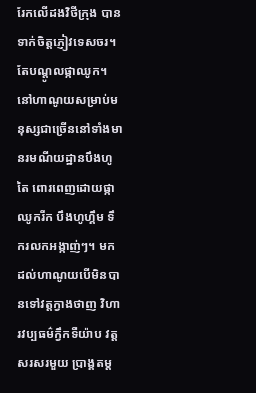រែកលើដងវិថីក្រុង បានទាក់ចិត្តភ្ញៀវទេសចរ។
តែបណ្តូលផ្កាឈូក។
នៅហាណូយសម្រាប់មនុស្សជាច្រើននៅទាំងមានរមណីយដ្ឋានបឹងហូតៃ ពោរពេញដោយផ្កាឈូករីក បឹងហូហ្គឹម ទឹករលកអង្កាញ់ៗ។ មកដល់ហាណូយបើមិនបានទៅវត្តក្វាងថាញ វិហារវប្បធម៌ក្វឹកទឺយ៉ាប វត្តសរសរមួយ ប្រាង្គតម្ត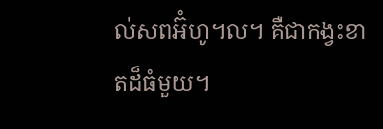ល់សពអ៊ំហូ។ល។ គឺជាកង្វះខាតដ៏ធំមួយ។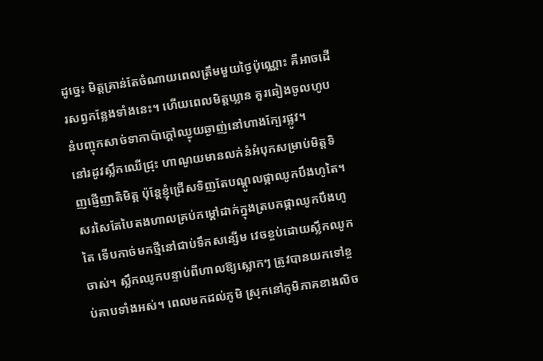ដូច្នេះ មិត្តគ្រាន់តែចំណាយពេលត្រឹមមួយថ្ងៃប៉ុណ្ណោះ គឺអាចដើរសព្វកន្លែងទាំងនេះ។ ហើយពេលមិត្តឃ្លាន គួរឆៀងចូលហូបនំបញ្ចុកសាច់ទាកាប៉ាក្តៅឈ្ងុយឆ្ងាញ់នៅហាងក្បែរផ្លូវ។
នៅរដូវស្លឹកឈើជ្រុះ ហាណូយមានលក់នំអំបុកសម្រាប់មិត្តទិញផ្ញើញាតិមិត្ត ប៉ុន្តែខ្ញុំជ្រើសទិញតែបណ្តូលផ្កាឈូកបឹងហូតៃ។ សរសៃតែបៃតងហាលគ្រប់កម្តៅដាក់ក្នុងត្របកផ្កាឈូកបឹងហូតៃ ទើបកាច់មកថ្មីនៅជាប់ទឹកសន្សើម វេចខ្ចប់ដោយស្លឹកឈូកចាស់។ ស្លឹកឈូកបន្ទាប់ពីហាលឱ្យស្លោកៗ ត្រូវបានយកទៅខ្ចប់គាបទាំងអស់។ ពេលមកដល់ភូមិ ស្រុកនៅភូមិភាគខាងលិច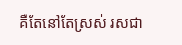គឺតែនៅតែស្រស់ រសជា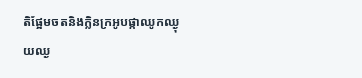តិផ្អែមចតនិងក្លិនក្រអូបផ្កាឈូកឈ្ងុយឈ្ង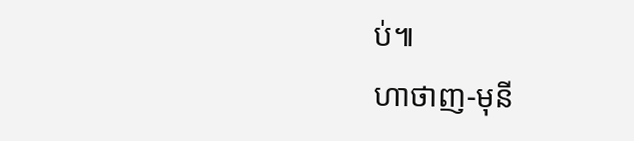ប់៕
ហាថាញ-មុនី